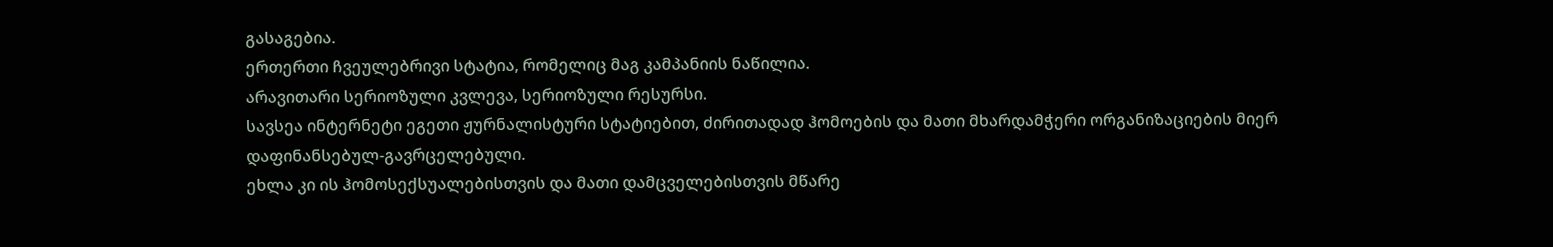გასაგებია.
ერთერთი ჩვეულებრივი სტატია, რომელიც მაგ კამპანიის ნაწილია.
არავითარი სერიოზული კვლევა, სერიოზული რესურსი.
სავსეა ინტერნეტი ეგეთი ჟურნალისტური სტატიებით, ძირითადად ჰომოების და მათი მხარდამჭერი ორგანიზაციების მიერ დაფინანსებულ-გავრცელებული.
ეხლა კი ის ჰომოსექსუალებისთვის და მათი დამცველებისთვის მწარე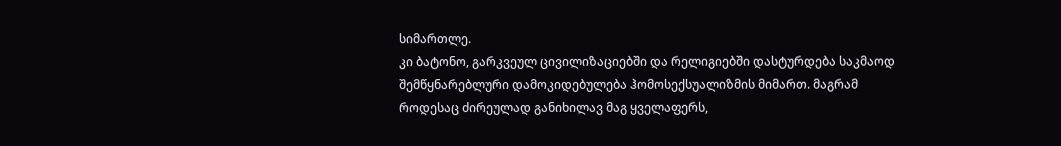სიმართლე.
კი ბატონო, გარკვეულ ცივილიზაციებში და რელიგიებში დასტურდება საკმაოდ შემწყნარებლური დამოკიდებულება ჰომოსექსუალიზმის მიმართ. მაგრამ როდესაც ძირეულად განიხილავ მაგ ყველაფერს,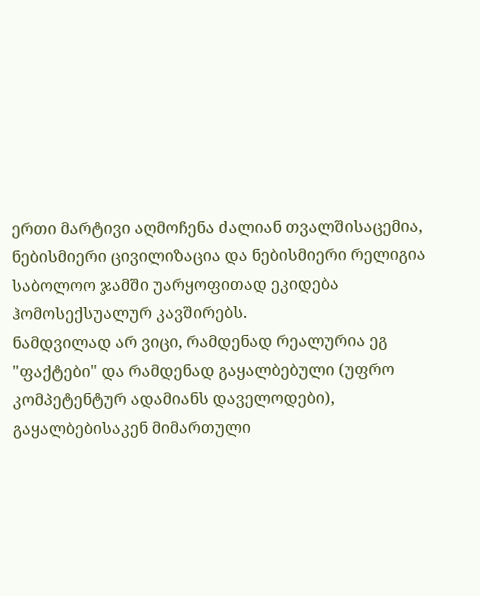ერთი მარტივი აღმოჩენა ძალიან თვალშისაცემია, ნებისმიერი ცივილიზაცია და ნებისმიერი რელიგია საბოლოო ჯამში უარყოფითად ეკიდება ჰომოსექსუალურ კავშირებს.
ნამდვილად არ ვიცი, რამდენად რეალურია ეგ "ფაქტები" და რამდენად გაყალბებული (უფრო კომპეტენტურ ადამიანს დაველოდები), გაყალბებისაკენ მიმართული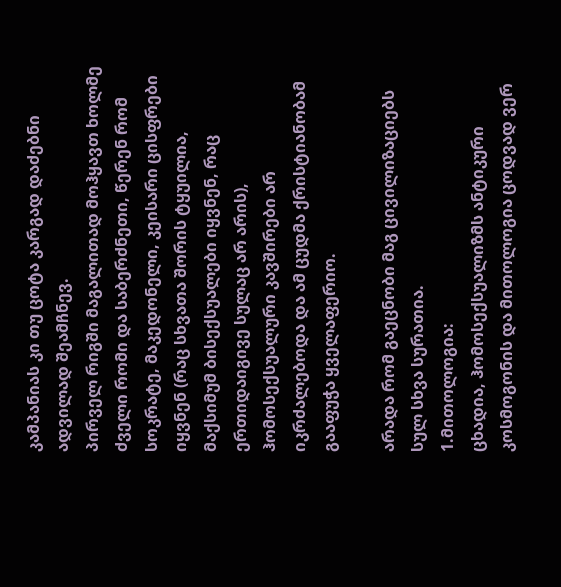კამპანიას კი თუ ცოტა კარგად დაძებნი ადვილად შეამჩნევ.
პირველ რიგში მაგალითად მოჰყავთ ხოლმე ძველი რომი და საბერძნეთი, წერენ რომ სოკრატე, მაკედონელი, კეისარი ცისფრები იყვნენ (რაც სხვათა შორის ტყუილია, მაქსიმუმ ბისექსუალები იყვნენ, რაც ერთიდაიგივე სულაც არ არის), ჰომოსექსუალური კავშირები არ იკრძალებოდა და ამ ცუდმა ქრისტიანობამ გააფუჭა ყველაფერიო.

არადა რომ გაეცნობი მაგ ცივილიზაციებს სულ სხვა სურათია.
1.მითოლოგია:
ცხადია, ჰომოსექსუალიზმს ანტიკური კოსმოგონის და მითოლოგია ცოდვად ვერ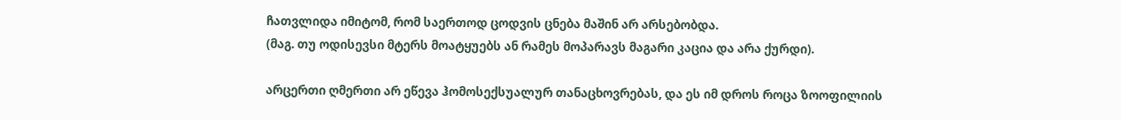ჩათვლიდა იმიტომ, რომ საერთოდ ცოდვის ცნება მაშინ არ არსებობდა.
(მაგ. თუ ოდისევსი მტერს მოატყუებს ან რამეს მოპარავს მაგარი კაცია და არა ქურდი).

არცერთი ღმერთი არ ეწევა ჰომოსექსუალურ თანაცხოვრებას, და ეს იმ დროს როცა ზოოფილიის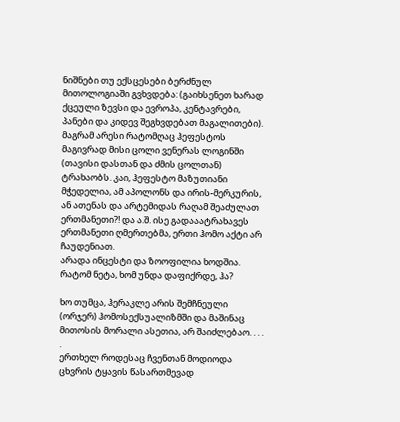ნიშნები თუ ექსცესები ბერძნულ მითოლოგიაში გვხვდება: (გაიხსენეთ ხარად ქცეული ზევსი და ევროპა, კენტავრები, პანები და კიდევ შეგხვდებათ მაგალითები). მაგრამ არესი რატომღაც ჰეფესტოს მაგივრად მისი ცოლი ვენერას ლოგინში (თავისი დასთან და ძმის ცოლთან) ტრახაობს. კაი, ჰეფესტო მაზუთიანი მჭედელია, ამ აპოლონს და ირის-მერკურის, ან ათენას და არტემიდას რაღამ შეაძულათ ერთმანეთი?! და ა.შ. ისე გადააატრახავეს ერთმანეთი ღმერთებმა, ერთი ჰომო აქტი არ ჩაუდენიათ.
არადა ინცესტი და ზოოფილია ხოდშია. რატომ ნეტა, ხომ უნდა დაფიქრდე, ჰა?

ხო თუმცა, ჰერაკლე არის შემჩნეული (ორჯერ) ჰომოსექსუალიზმში და მაშინაც მითოსის მორალი ასეთია, არ შაიძლებაო. . . . .
ერთხელ როდესაც ჩვენთან მოდიოდა ცხვრის ტყავის წასართმევად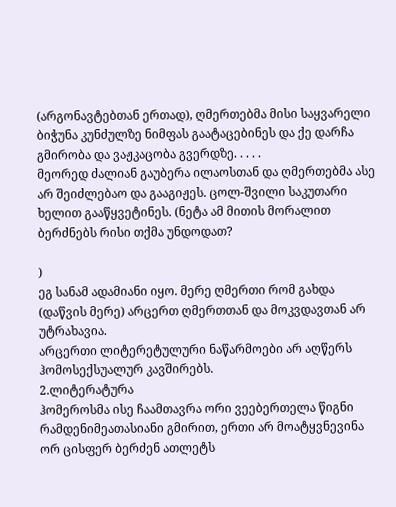(არგონავტებთან ერთად), ღმერთებმა მისი საყვარელი ბიჭუნა კუნძულზე ნიმფას გაატაცებინეს და ქე დარჩა გმირობა და ვაჟკაცობა გვერდზე. . . . .
მეორედ ძალიან გაუბერა ილაოსთან და ღმერთებმა ასე არ შეიძლებაო და გააგიჟეს. ცოლ-შვილი საკუთარი ხელით გააწყვეტინეს. (ნეტა ამ მითის მორალით ბერძნებს რისი თქმა უნდოდათ?

)
ეგ სანამ ადამიანი იყო. მერე ღმერთი რომ გახდა (დაწვის მერე) არცერთ ღმერთთან და მოკვდავთან არ უტრახავია.
არცერთი ლიტერეტულური ნაწარმოები არ აღწერს ჰომოსექსუალურ კავშირებს.
2.ლიტერატურა
ჰომეროსმა ისე ჩაამთავრა ორი ვეებერთელა წიგნი რამდენიმეათასიანი გმირით, ერთი არ მოატყვნევინა ორ ცისფერ ბერძენ ათლეტს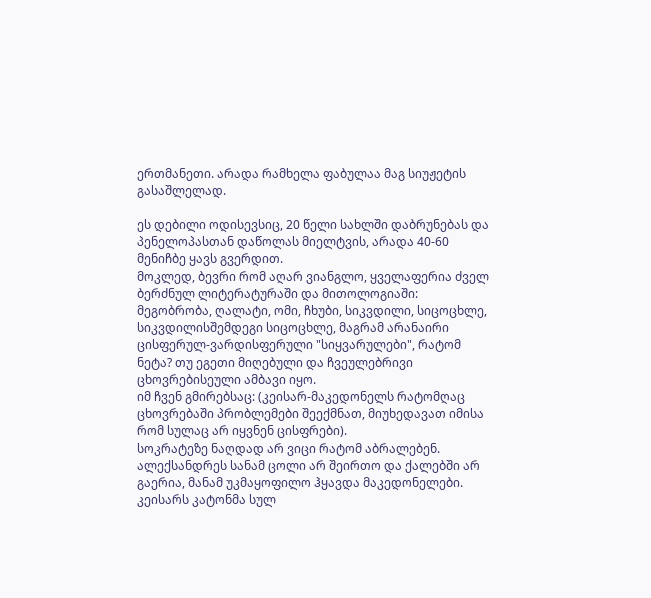ერთმანეთი. არადა რამხელა ფაბულაა მაგ სიუჟეტის გასაშლელად.

ეს დებილი ოდისევსიც, 20 წელი სახლში დაბრუნებას და პენელოპასთან დაწოლას მიელტვის, არადა 40-60 მენიჩბე ყავს გვერდით.
მოკლედ, ბევრი რომ აღარ ვიანგლო, ყველაფერია ძველ ბერძნულ ლიტერატურაში და მითოლოგიაში: მეგობრობა, ღალატი, ომი, ჩხუბი, სიკვდილი, სიცოცხლე, სიკვდილისშემდეგი სიცოცხლე, მაგრამ არანაირი ცისფერულ-ვარდისფერული "სიყვარულები", რატომ ნეტა? თუ ეგეთი მიღებული და ჩვეულებრივი ცხოვრებისეული ამბავი იყო.
იმ ჩვენ გმირებსაც: (კეისარ-მაკედონელს რატომღაც ცხოვრებაში პრობლემები შეექმნათ, მიუხედავათ იმისა რომ სულაც არ იყვნენ ცისფრები).
სოკრატეზე ნაღდად არ ვიცი რატომ აბრალებენ.
ალექსანდრეს სანამ ცოლი არ შეირთო და ქალებში არ გაერია, მანამ უკმაყოფილო ჰყავდა მაკედონელები.
კეისარს კატონმა სულ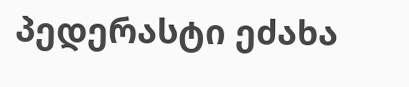პედერასტი ეძახა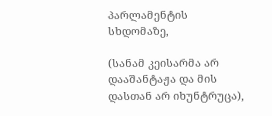პარლამენტის სხდომაზე,

(სანამ კეისარმა არ დააშანტაჟა და მის დასთან არ იხუნტრუცა),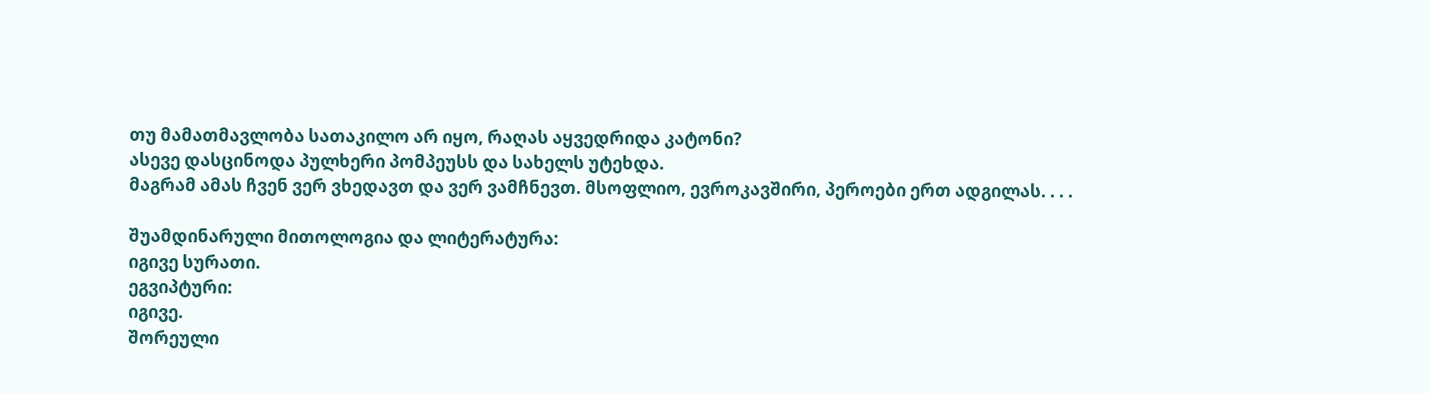თუ მამათმავლობა სათაკილო არ იყო, რაღას აყვედრიდა კატონი?
ასევე დასცინოდა პულხერი პომპეუსს და სახელს უტეხდა.
მაგრამ ამას ჩვენ ვერ ვხედავთ და ვერ ვამჩნევთ. მსოფლიო, ევროკავშირი, პეროები ერთ ადგილას. . . .

შუამდინარული მითოლოგია და ლიტერატურა:
იგივე სურათი.
ეგვიპტური:
იგივე.
შორეული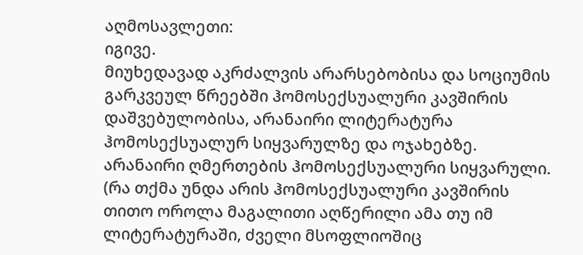აღმოსავლეთი:
იგივე.
მიუხედავად აკრძალვის არარსებობისა და სოციუმის გარკვეულ წრეებში ჰომოსექსუალური კავშირის დაშვებულობისა, არანაირი ლიტერატურა ჰომოსექსუალურ სიყვარულზე და ოჯახებზე.
არანაირი ღმერთების ჰომოსექსუალური სიყვარული.
(რა თქმა უნდა არის ჰომოსექსუალური კავშირის თითო ოროლა მაგალითი აღწერილი ამა თუ იმ ლიტერატურაში, ძველი მსოფლიოშიც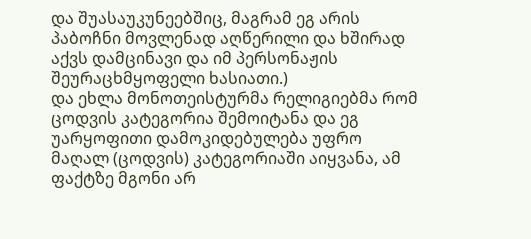და შუასაუკუნეებშიც, მაგრამ ეგ არის პაბოჩნი მოვლენად აღწერილი და ხშირად აქვს დამცინავი და იმ პერსონაჟის შეურაცხმყოფელი ხასიათი.)
და ეხლა მონოთეისტურმა რელიგიებმა რომ ცოდვის კატეგორია შემოიტანა და ეგ უარყოფითი დამოკიდებულება უფრო მაღალ (ცოდვის) კატეგორიაში აიყვანა, ამ ფაქტზე მგონი არ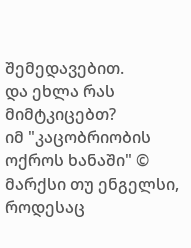შემედავებით.
და ეხლა რას მიმტკიცებთ?
იმ "კაცობრიობის ოქროს ხანაში" © მარქსი თუ ენგელსი, როდესაც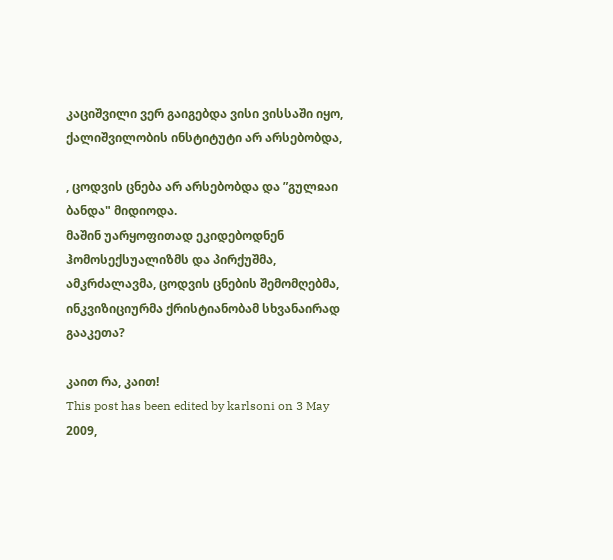კაციშვილი ვერ გაიგებდა ვისი ვისსაში იყო, ქალიშვილობის ინსტიტუტი არ არსებობდა,

, ცოდვის ცნება არ არსებობდა და ”გულჲაი ბანდა" მიდიოდა.
მაშინ უარყოფითად ეკიდებოდნენ ჰომოსექსუალიზმს და პირქუშმა, ამკრძალავმა, ცოდვის ცნების შემომღებმა, ინკვიზიციურმა ქრისტიანობამ სხვანაირად გააკეთა?

კაით რა, კაით!
This post has been edited by karlsoni on 3 May 2009,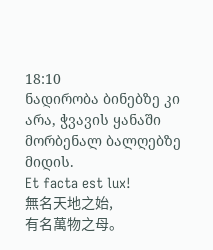18:10
ნადირობა ბინებზე კი არა, ჭვავის ყანაში მორბენალ ბალღებზე მიდის.
Et facta est lux!
無名天地之始,
有名萬物之母。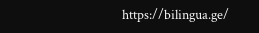https://bilingua.ge/